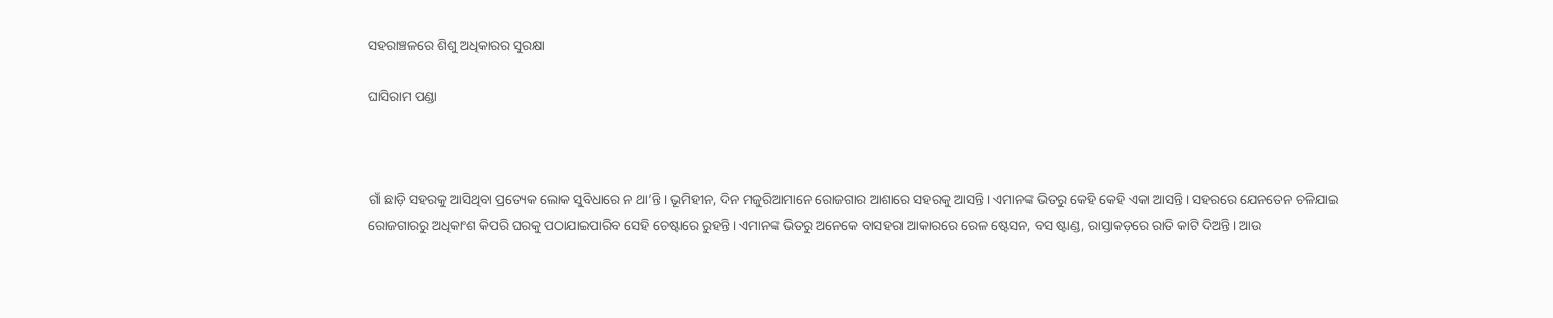ସହରାଞ୍ଚଳରେ ଶିଶୁ ଅଧିକାରର ସୁରକ୍ଷା

ଘାସିରାମ ପଣ୍ଡା



ଗାଁ ଛାଡ଼ି ସହରକୁ ଆସିଥିବା ପ୍ରତ୍ୟେକ ଲୋକ ସୁବିଧାରେ ନ ଥା’ନ୍ତି। ଭୂମିହୀନ, ଦିନ ମଜୁରିଆମାନେ ରୋଜଗାର ଆଶାରେ ସହରକୁ ଆସନ୍ତି। ଏମାନଙ୍କ ଭିତରୁ କେହି କେହି ଏକା ଆସନ୍ତି। ସହରରେ ଯେନତେନ ଚଳିଯାଇ ରୋଜଗାରରୁ ଅଧିକାଂଶ କିପରି ଘରକୁ ପଠାଯାଇପାରିବ ସେହି ଚେଷ୍ଟାରେ ରୁହନ୍ତି। ଏମାନଙ୍କ ଭିତରୁ ଅନେକେ ବାସହରା ଆକାରରେ ରେଳ ଷ୍ଟେସନ, ବସ ଷ୍ଟାଣ୍ଡ, ରାସ୍ତାକଡ଼ରେ ରାତି କାଟି ଦିଅନ୍ତି। ଆଉ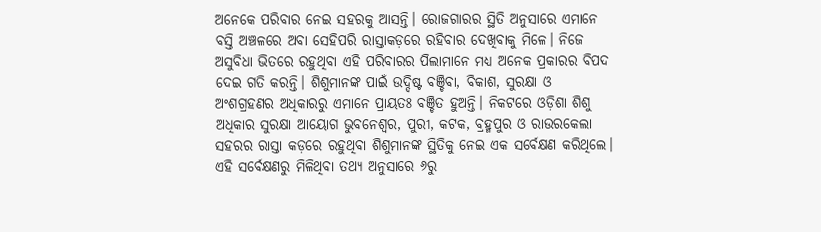ଅନେକେ ପରିବାର ନେଇ ସହରକୁ ଆସନ୍ତି। ରୋଜଗାରର ସ୍ଥିତି ଅନୁସାରେ ଏମାନେ ବସ୍ତି ଅଞ୍ଚଳରେ ଅବା ସେହିପରି ରାସ୍ତାକଡ଼ରେ ରହିବାର ଦେଖିବାକୁ ମିଳେ। ନିଜେ ଅସୁବିଧା ଭିତରେ ରହୁଥିବା ଏହି ପରିବାରର ପିଲାମାନେ ମଧ୍ୟ ଅନେକ ପ୍ରକାରର ବିପଦ ଦେଇ ଗତି କରନ୍ତି। ଶିଶୁମାନଙ୍କ ପାଇଁ ଉଦ୍ଦିଷ୍ଟ ବଞ୍ଚିବା, ବିକାଶ, ସୁରକ୍ଷା ଓ ଅଂଶଗ୍ରହଣର ଅଧିକାରରୁ ଏମାନେ ପ୍ରାୟତଃ ବଞ୍ଚିତ ହୁଅନ୍ତି। ନିକଟରେ ଓଡ଼ିଶା ଶିଶୁ ଅଧିକାର ସୁରକ୍ଷା ଆୟୋଗ ଭୁବନେଶ୍ୱର, ପୁରୀ, କଟକ, ବ୍ରହ୍ମପୁର ଓ ରାଉରକେଲା ସହରର ରାସ୍ତା କଡ଼ରେ ରହୁଥିବା ଶିଶୁମାନଙ୍କ ସ୍ଥିତିକୁ ନେଇ ଏକ ସର୍ବେକ୍ଷଣ କରିଥିଲେ। ଏହି ସର୍ବେକ୍ଷଣରୁ ମିଳିଥିବା ତଥ୍ୟ ଅନୁସାରେ ୬ରୁ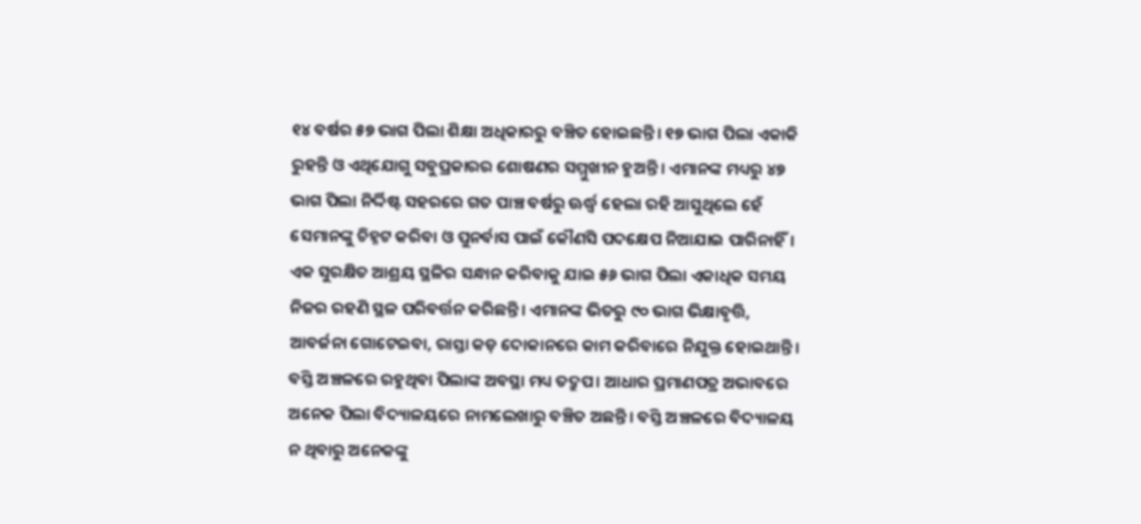୧୪ ବର୍ଷର ୫୭ ଭାଗ ପିଲା ଶିକ୍ଷା ଅଧିକାରରୁ ବଞ୍ଚିତ ହୋଇଛନ୍ତି। ୧୭ ଭାଗ ପିଲା ଏକାକି ରୁହନ୍ତି ଓ ଏଥିଯୋଗୁ ସବୁପ୍ରକାରର ଶୋଷଣର ସମ୍ମୁଖୀନ ହୁଅନ୍ତି। ଏମାନଙ୍କ ମଧ୍ୟରୁ ୪୭ ଭାଗ ପିଲା ନିର୍ଦ୍ଦିଷ୍ଟ ସହରରେ ଗତ ପାଞ୍ଚ ବର୍ଷରୁ ଊର୍ଦ୍ଧ୍ୱ ହେଲା ରହି ଆସୁଥିଲେ ହେଁ ସେମାନଙ୍କୁ ଚିହ୍ନଟ କରିବା ଓ ପୁନର୍ବାସ ପାଇଁ କୌଣସି ପଦକ୍ଷେପ ନିଆଯାଇ ପାରିନାହିଁ। ଏକ ସୁରକ୍ଷିତ ଆଶ୍ରୟ ସ୍ଥଳିର ସନ୍ଧାନ କରିବାକୁ ଯାଇ ୫୬ ଭାଗ ପିଲା ଏକାଧିକ ସମୟ ନିଜର ରହଣି ସ୍ଥଳ ପରିବର୍ତ୍ତନ କରିଛନ୍ତି। ଏମାନଙ୍କ ଭିତରୁ ୯୦ ଭାଗ ଭିକ୍ଷାବୃତ୍ତି, ଆବର୍ଜନା ଗୋଟେଇବା, ରାସ୍ତା କଡ଼ ଦୋକାନରେ କାମ କରିବାରେ ନିଯୁକ୍ତ ହୋଇଥାନ୍ତି। ବସ୍ତି ଅଞ୍ଚଳରେ ରହୁଥିବା ପିଲାଙ୍କ ଅବସ୍ଥା ମଧ୍ୟ ତଦ୍ରୁପ। ଆଧାର ପ୍ରମାଣପତ୍ର ଅଭାବରେ ଅନେକ ପିଲା ବିଦ୍ୟାଳୟରେ ନାମଲେଖାରୁ ବଞ୍ଚିତ ଅଛନ୍ତି। ବସ୍ତି ଅଞ୍ଚଳରେ ବିଦ୍ୟାଳୟ ନ ଥିବାରୁ ଅନେକଙ୍କୁ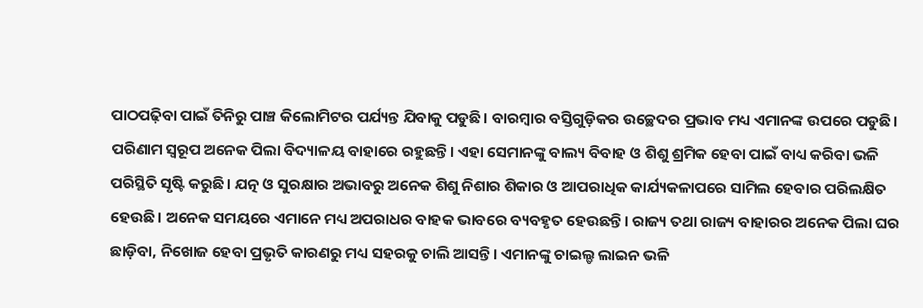ପାଠପଢ଼ିବା ପାଇଁ ତିନିରୁ ପାଞ୍ଚ କିଲୋମିଟର ପର୍ଯ୍ୟନ୍ତ ଯିବାକୁ ପଡୁଛି। ବାରମ୍ବାର ବସ୍ତିଗୁଡ଼ିକର ଉଚ୍ଛେଦର ପ୍ରଭାବ ମଧ୍ୟ ଏମାନଙ୍କ ଉପରେ ପଡୁଛି। ପରିଣାମ ସ୍ବରୂପ ଅନେକ ପିଲା ବିଦ୍ୟାଳୟ ବାହାରେ ରହୁଛନ୍ତି। ଏହା ସେମାନଙ୍କୁ ବାଲ୍ୟ ବିବାହ ଓ ଶିଶୁ ଶ୍ରମିକ ହେବା ପାଇଁ ବାଧ୍ୟ କରିବା ଭଳି ପରିସ୍ଥିତି ସୃଷ୍ଟି କରୁଛି। ଯତ୍ନ ଓ ସୁରକ୍ଷାର ଅଭାବରୁ ଅନେକ ଶିଶୁ ନିଶାର ଶିକାର ଓ ଆପରାଧିକ କାର୍ଯ୍ୟକଳାପରେ ସାମିଲ ହେବାର ପରିଲକ୍ଷିତ ହେଉଛି। ଅନେକ ସମୟରେ ଏମାନେ ମଧ୍ୟ ଅପରାଧର ବାହକ ଭାବରେ ବ୍ୟବହୃତ ହେଉଛନ୍ତି। ରାଜ୍ୟ ତଥା ରାଜ୍ୟ ବାହାରର ଅନେକ ପିଲା ଘର ଛାଡ଼ିବା, ନିଖୋଜ ହେବା ପ୍ରଭୃତି କାରଣରୁ ମଧ୍ୟ ସହରକୁ ଚାଲି ଆସନ୍ତି। ଏମାନଙ୍କୁ ଚାଇଲ୍ଡ ଲାଇନ ଭଳି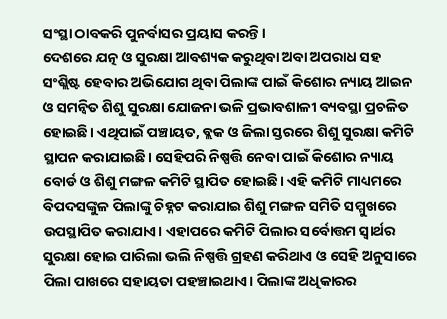ସଂସ୍ଥା ଠାବକରି ପୁନର୍ବାସର ପ୍ରୟାସ କରନ୍ତି।
ଦେଶରେ ଯତ୍ନ ଓ ସୁରକ୍ଷା ଆବଶ୍ୟକ କରୁଥିବା ଅବା ଅପରାଧ ସହ ସଂଶ୍ଲିଷ୍ଟ ହେବାର ଅଭିଯୋଗ ଥିବା ପିଲାଙ୍କ ପାଇଁ କିଶୋର ନ୍ୟାୟ ଆଇନ ଓ ସମନ୍ବିତ ଶିଶୁ ସୁରକ୍ଷା ଯୋଜନା ଭଳି ପ୍ରଭାବଶାଳୀ ବ୍ୟବସ୍ଥା ପ୍ରଚଳିତ ହୋଇଛି। ଏଥିପାଇଁ ପଞ୍ଚାୟତ, ବ୍ଲକ ଓ ଜିଲା ସ୍ତରରେ ଶିଶୁ ସୁରକ୍ଷା କମିଟି ସ୍ଥାପନ କରାଯାଇଛି। ସେହିପରି ନିଷ୍ପତ୍ତି ନେବା ପାଇଁ କିଶୋର ନ୍ୟାୟ ବୋର୍ଡ ଓ ଶିଶୁ ମଙ୍ଗଳ କମିଟି ସ୍ଥାପିତ ହୋଇଛି। ଏହି କମିଟି ମାଧ୍ୟମରେ ବିପଦସଙ୍କୁଳ ପିଲାଙ୍କୁ ଚିହ୍ନଟ କରାଯାଇ ଶିଶୁ ମଙ୍ଗଳ ସମିତି ସମ୍ମୁଖରେ ଉପସ୍ଥାପିତ କରାଯାଏ। ଏହାପରେ କମିଟି ପିଲାର ସର୍ବୋତ୍ତମ ସ୍ବାର୍ଥର ସୁରକ୍ଷା ହୋଇ ପାରିଲା ଭଲି ନିଷ୍ପତ୍ତି ଗ୍ରହଣ କରିଥାଏ ଓ ସେହି ଅନୁସାରେ ପିଲା ପାଖରେ ସହାୟତା ପହଞ୍ଚାଇଥାଏ। ପିଲାଙ୍କ ଅଧିକାରର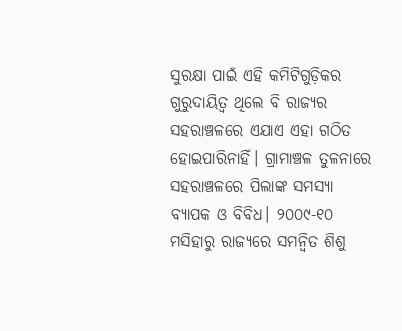ସୁରକ୍ଷା ପାଇଁ ଏହି କମିଟିଗୁଡ଼ିକର ଗୁରୁଦାୟିତ୍ୱ ଥିଲେ ବି ରାଜ୍ୟର ସହରାଞ୍ଚଳରେ ଏଯାଏ ଏହା ଗଠିତ ହୋଇପାରିନାହିଁ। ଗ୍ରାମାଞ୍ଚଳ ତୁଳନାରେ ସହରାଞ୍ଚଳରେ ପିଲାଙ୍କ ସମସ୍ୟା ବ୍ୟାପକ ଓ ବିବିଧ। ୨୦୦୯-୧୦ ମସିହାରୁ ରାଜ୍ୟରେ ସମନ୍ବିତ ଶିଶୁ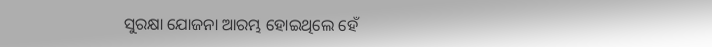ସୁରକ୍ଷା ଯୋଜନା ଆରମ୍ଭ ହୋଇଥିଲେ ହେଁ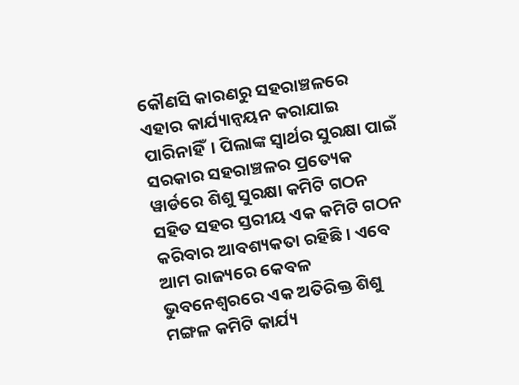କୌଣସି କାରଣରୁ ସହରାଞ୍ଚଳରେ ଏହାର କାର୍ଯ୍ୟାନ୍ବୟନ କରାଯାଇ ପାରିନାହିଁ। ପିଲାଙ୍କ ସ୍ବାର୍ଥର ସୁରକ୍ଷା ପାଇଁ ସରକାର ସହରାଞ୍ଚଳର ପ୍ରତ୍ୟେକ ୱାର୍ଡରେ ଶିଶୁ ସୁରକ୍ଷା କମିଟି ଗଠନ ସହିତ ସହର ସ୍ତରୀୟ ଏକ କମିଟି ଗଠନ କରିବାର ଆବଶ୍ୟକତା ରହିଛି। ଏବେ ଆମ ରାଜ୍ୟରେ କେବଳ ଭୁବନେଶ୍ୱରରେ ଏକ ଅତିରିକ୍ତ ଶିଶୁ ମଙ୍ଗଳ କମିଟି କାର୍ଯ୍ୟ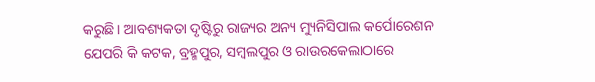କରୁଛି। ଆବଶ୍ୟକତା ଦୃଷ୍ଟିରୁ ରାଜ୍ୟର ଅନ୍ୟ ମ୍ୟୁନିସିପାଲ କର୍ପୋରେଶନ ଯେପରି କି କଟକ, ବ୍ରହ୍ମପୁର, ସମ୍ବଲପୁର ଓ ରାଉରକେଲାଠାରେ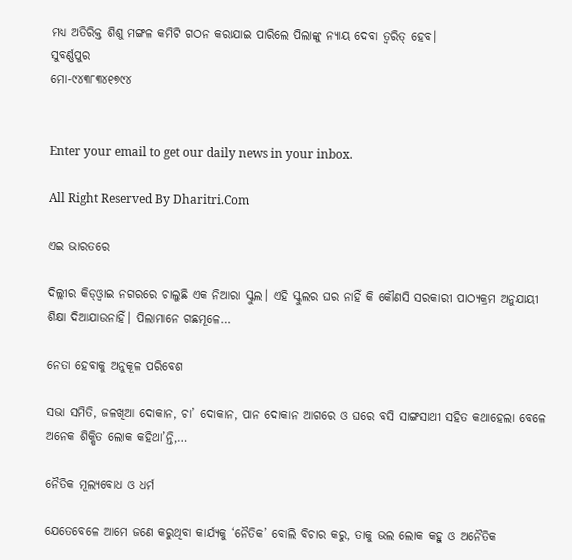ମଧ୍ୟ ଅତିରିକ୍ତ ଶିଶୁ ମଙ୍ଗଳ କମିଟି ଗଠନ କରାଯାଇ ପାରିଲେ ପିଲାଙ୍କୁ ନ୍ୟାୟ ଦେବା ତ୍ୱରିତ୍‌ ହେବ।
ସୁବର୍ଣ୍ଣପୁର
ମୋ-୯୪୩୮୩୪୧୭୯୪


Enter your email to get our daily news in your inbox.

All Right Reserved By Dharitri.Com

ଏଇ ଭାରତରେ

ଦିଲ୍ଲୀର କିଡ୍‌ଓ୍ବାଇ ନଗରରେ ଚାଲୁଛି ଏକ ନିଆରା ସ୍କୁଲ। ଏହି ସ୍କୁଲର ଘର ନାହିଁ କି କୌଣସି ସରକାରୀ ପାଠ୍ୟକ୍ରମ ଅନୁଯାୟୀ ଶିକ୍ଷା ଦିଆଯାଉନାହିଁ। ପିଲାମାନେ ଗଛମୂଳେ…

ନେତା ହେବାକୁ ଅନୁକୂଳ ପରିବେଶ

ସଭା ସମିତି, ଜଳଖିଆ ଦୋକାନ, ଚା’ ଦୋକାନ, ପାନ ଦୋକାନ ଆଗରେ ଓ ଘରେ ବସି ସାଙ୍ଗସାଥୀ ସହିତ କଥାହେଲା ବେଳେ ଅନେକ ଶିକ୍ଷିତ ଲୋକ କହିଥା’ନ୍ତି,…

ନୈତିକ ମୂଲ୍ୟବୋଧ ଓ ଧର୍ମ

ଯେତେବେଳେ ଆମେ ଜଣେ କରୁଥିବା କାର୍ଯ୍ୟକୁ ‘ନୈତିକ’ ବୋଲି ବିଚାର କରୁ, ତାକୁ ଭଲ ଲୋକ କହୁ ଓ ଅନୈତିକ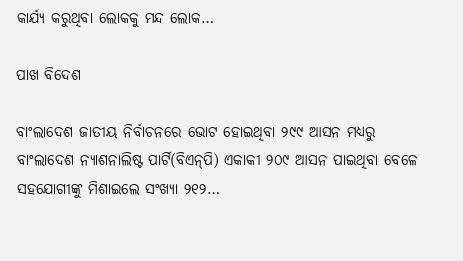କାର୍ଯ୍ୟ କରୁଥିବା ଲୋକକୁ ମନ୍ଦ ଲୋକ…

ପାଖ ବିଦେଶ

ବାଂଲାଦେଶ ଜାତୀୟ ନିର୍ବାଚନରେ ଭୋଟ ହୋଇଥିବା ୨୯୯ ଆସନ ମଧ୍ୟରୁ ବାଂଲାଦେଶ ନ୍ୟାଶନାଲିଷ୍ଟ ପାର୍ଟି(ବିଏନ୍‌ପି) ଏକାକୀ ୨୦୯ ଆସନ ପାଇଥିବା ବେଳେ ସହଯୋଗୀଙ୍କୁ ମିଶାଇଲେ ସଂଖ୍ୟା ୨୧୨…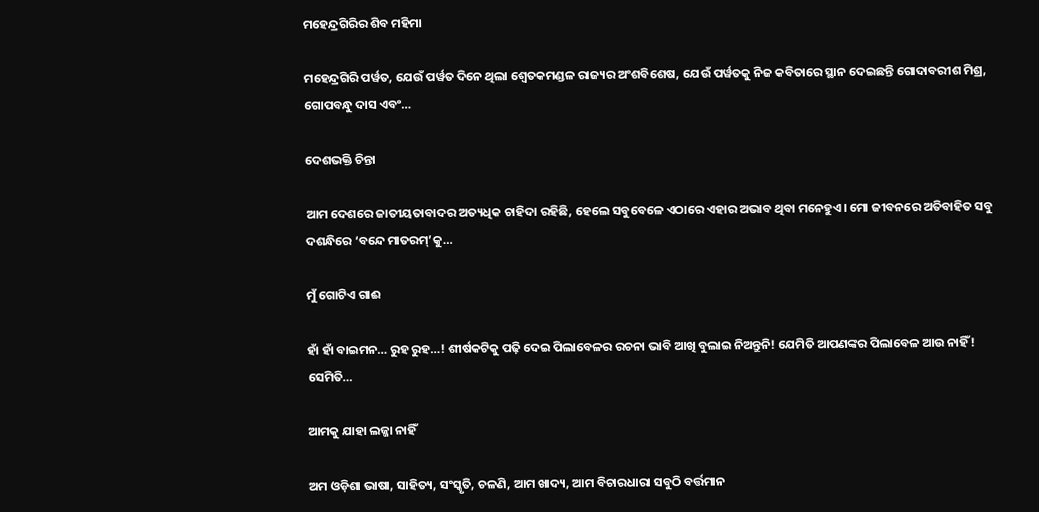ମହେନ୍ଦ୍ରଗିରିର ଶିବ ମହିମା

ମହେନ୍ଦ୍ରଗିରି ପର୍ୱତ, ଯେଉଁ ପର୍ୱତ ଦିନେ ଥିଲା ଶ୍ୱେତକମଣ୍ଡଳ ରାଜ୍ୟର ଅଂଶବିଶେଷ, ଯେଉଁ ପର୍ୱତକୁ ନିଜ କବିତାରେ ସ୍ଥାନ ଦେଇଛନ୍ତି ଗୋଦାବରୀଶ ମିଶ୍ର, ଗୋପବନ୍ଧୁ ଦାସ ଏବଂ…

ଦେଶଭକ୍ତି ଚିନ୍ତା

ଆମ ଦେଶରେ ଜାତୀୟତାବାଦର ଅତ୍ୟଧିକ ଚାହିଦା ରହିଛି, ହେଲେ ସବୁବେଳେ ଏଠାରେ ଏହାର ଅଭାବ ଥିବା ମନେହୁଏ। ମୋ ଜୀବନରେ ଅତିବାହିତ ସବୁ ଦଶନ୍ଧିରେ ‘ବନ୍ଦେ ମାତରମ୍‌’କୁ…

ମୁଁ ଗୋଟିଏ ଗାଈ

ହାଁ ହାଁ ବାଇମନ… ରୁହ ରୁହ…! ଶୀର୍ଷକଟିକୁ ପଢ଼ି ଦେଇ ପିଲାବେଳର ରଚନା ଭାବି ଆଖି ବୁଲାଇ ନିଅନ୍ତୁନି! ଯେମିତି ଆପଣଙ୍କର ପିଲାବେଳ ଆଉ ନାହିଁ! ସେମିତି…

ଆମକୁ ଯାହା ଲଜ୍ଜା ନାହିଁ

ଅମ ଓଡ଼ିଶା ଭାଷା, ସାହିତ୍ୟ, ସଂସ୍କୃତି, ଚଳଣି, ଆମ ଖାଦ୍ୟ, ଆମ ବିଚାରଧାରା ସବୁଠି ବର୍ତ୍ତମାନ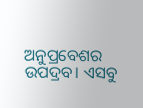ଅନୁପ୍ରବେଶର ଉପଦ୍ରବ। ଏସବୁ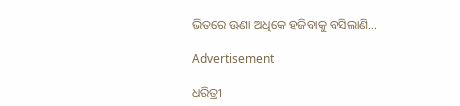ଭିତରେ ଊଣା ଅଧିକେ ହଜିବାକୁ ବସିଲାଣି…

Advertisement

ଧରିତ୍ରୀ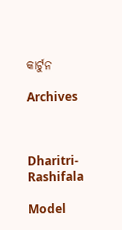କାର୍ଟୁନ

Archives



Dharitri-Rashifala

Model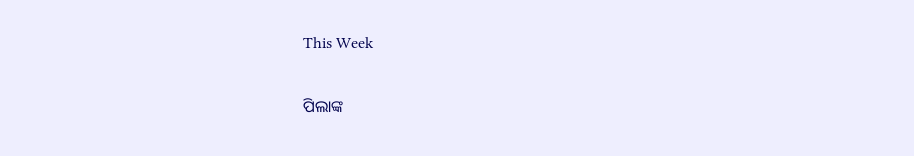This Week

ପିଲାଙ୍କ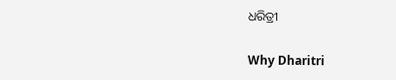ଧରିତ୍ରୀ

Why Dharitri